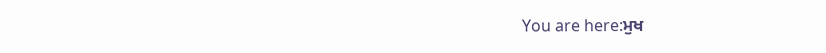You are here:ਮੁਖ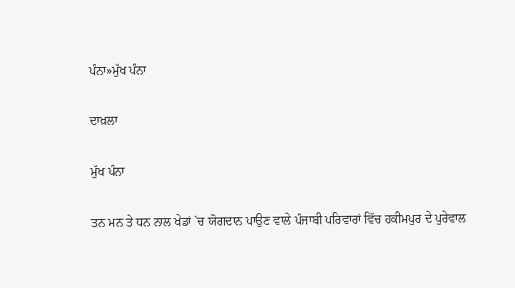ਪੰਨਾ»ਮੁੱਖ ਪੰਨਾ

ਦਾਖ਼ਲਾ

ਮੁੱਖ ਪੰਨਾ

ਤਨ ਮਨ ਤੇ ਧਨ ਨਾਲ ਖੇਡਾਂ `ਚ ਯੋਗਦਾਨ ਪਾਉਣ ਵਾਲੇ ਪੰਜਾਬੀ ਪਰਿਵਾਰਾਂ ਵਿੱਚ ਹਕੀਮਪੁਰ ਦੇ ਪੁਰੇਵਾਲ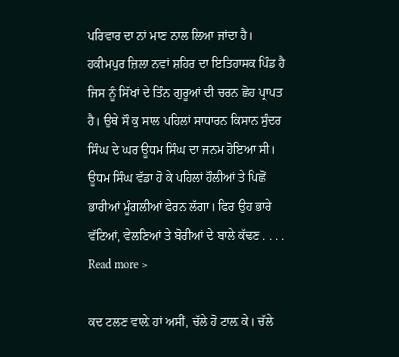ਪਰਿਵਾਰ ਦਾ ਨਾਂ ਮਾਣ ਨਾਲ ਲਿਆ ਜਾਂਦਾ ਹੈ। ਹਕੀਮਪੁਰ ਜ਼ਿਲਾ ਨਵਾਂ ਸ਼ਹਿਰ ਦਾ ਇਤਿਹਾਸਕ ਪਿੰਡ ਹੈ ਜਿਸ ਨੂੰ ਸਿੱਖਾਂ ਦੇ ਤਿੰਨ ਗੁਰੂਆਂ ਦੀ ਚਰਨ ਛੋਹ ਪ੍ਰਾਪਤ ਹੈ। ਉਥੇ ਸੌ ਕੁ ਸਾਲ ਪਹਿਲਾਂ ਸਾਧਾਰਨ ਕਿਸਾਨ ਸੁੰਦਰ ਸਿੰਘ ਦੇ ਘਰ ਊਧਮ ਸਿੰਘ ਦਾ ਜਨਮ ਹੋਇਆ ਸੀ। ਊਧਮ ਸਿੰਘ ਵੱਡਾ ਹੋ ਕੇ ਪਹਿਲਾਂ ਹੌਲੀਆਂ ਤੇ ਪਿਛੋਂ ਭਾਰੀਆਂ ਮੂੰਗਲੀਆਂ ਫੇਰਨ ਲੱਗਾ। ਫਿਰ ਉਹ ਭਾਰੇ ਵੱਟਿਆਂ, ਵੇਲਣਿਆਂ ਤੇ ਬੋਰੀਆਂ ਦੇ ਬਾਲੇ ਕੱਢਣ . . . . Read more >

ਕਦ ਟਲਣ ਵਾਲ਼ੇ ਹਾਂ ਅਸੀਂ, ਚੱਲੇ ਹੋ ਟਾਲ਼ ਕੇ। ਚੱਲੇ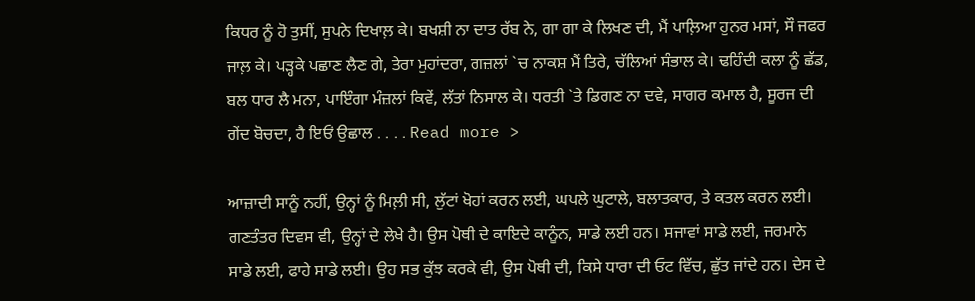ਕਿਧਰ ਨੂੰ ਹੋ ਤੁਸੀਂ, ਸੁਪਨੇ ਦਿਖਾਲ਼ ਕੇ। ਬਖਸ਼ੀ ਨਾ ਦਾਤ ਰੱਬ ਨੇ, ਗਾ ਗਾ ਕੇ ਲਿਖਣ ਦੀ, ਮੈਂ ਪਾਲ਼ਿਆ ਹੁਨਰ ਮਸਾਂ, ਸੌ ਜਫਰ ਜਾਲ਼ ਕੇ। ਪੜ੍ਹਕੇ ਪਛਾਣ ਲੈਣ ਗੇ, ਤੇਰਾ ਮੁਹਾਂਦਰਾ, ਗਜ਼ਲਾਂ `ਚ ਨਾਕਸ਼ ਮੈਂ ਤਿਰੇ, ਚੱਲਿਆਂ ਸੰਭਾਲ ਕੇ। ਢਹਿੰਦੀ ਕਲਾ ਨੂੰ ਛੱਡ, ਬਲ ਧਾਰ ਲੈ ਮਨਾ, ਪਾਇੰਗਾ ਮੰਜ਼ਲਾਂ ਕਿਵੇਂ, ਲੱਤਾਂ ਨਿਸਾਲ ਕੇ। ਧਰਤੀ `ਤੇ ਡਿਗਣ ਨਾ ਦਵੇ, ਸਾਗਰ ਕਮਾਲ ਹੈ, ਸੂਰਜ ਦੀ ਗੇਂਦ ਬੋਚਦਾ, ਹੈ ਇਓਂ ਉਛਾਲ . . . . Read more >

ਆਜ਼ਾਦੀ ਸਾਨੂੰ ਨਹੀਂ, ਉਨ੍ਹਾਂ ਨੂੰ ਮਿਲ਼ੀ ਸੀ, ਲੁੱਟਾਂ ਖੋਹਾਂ ਕਰਨ ਲਈ, ਘਪਲੇ ਘੁਟਾਲੇ, ਬਲਾਤਕਾਰ, ਤੇ ਕਤਲ ਕਰਨ ਲਈ। ਗਣਤੰਤਰ ਦਿਵਸ ਵੀ, ਉਨ੍ਹਾਂ ਦੇ ਲੇਖੇ ਹੈ। ਉਸ ਪੋਥੀ ਦੇ ਕਾਇਦੇ ਕਾਨੂੰਨ, ਸਾਡੇ ਲਈ ਹਨ। ਸਜਾਵਾਂ ਸਾਡੇ ਲਈ, ਜਰਮਾਨੇ ਸਾਡੇ ਲਈ, ਫਾਹੇ ਸਾਡੇ ਲਈ। ਉਹ ਸਭ ਕੁੱਝ ਕਰਕੇ ਵੀ, ਉਸ ਪੋਥੀ ਦੀ, ਕਿਸੇ ਧਾਰਾ ਦੀ ਓਟ ਵਿੱਚ, ਛੁੱਤ ਜਾਂਦੇ ਹਨ। ਦੇਸ ਦੇ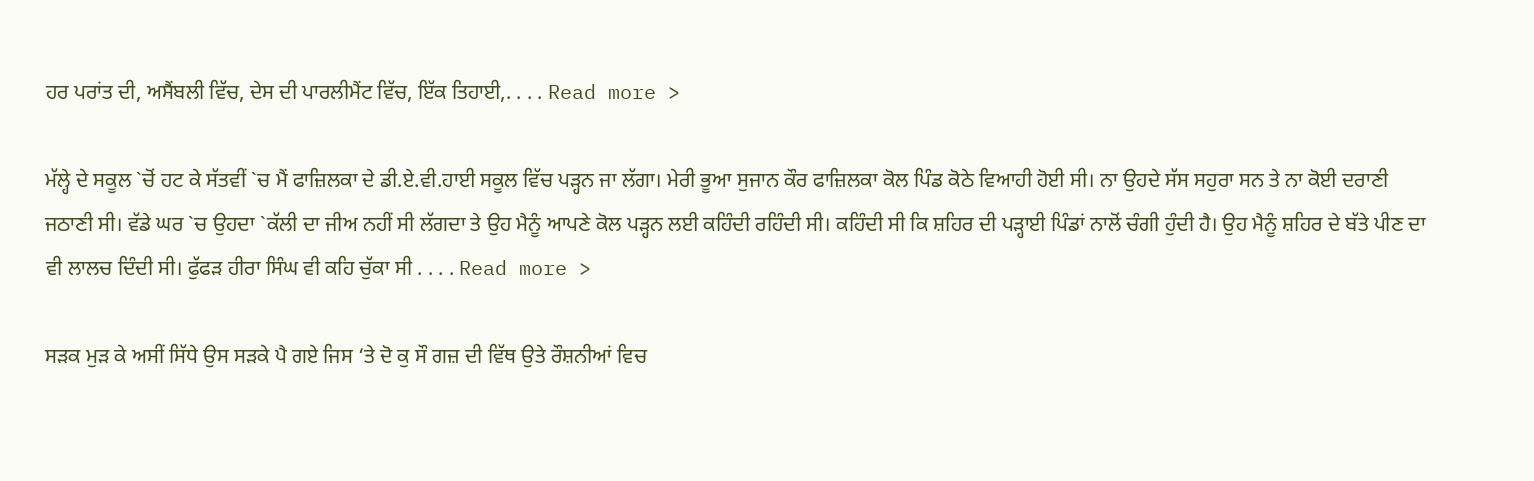ਹਰ ਪਰਾਂਤ ਦੀ, ਅਸੈਂਬਲੀ ਵਿੱਚ, ਦੇਸ ਦੀ ਪਾਰਲੀਮੈਂਟ ਵਿੱਚ, ਇੱਕ ਤਿਹਾਈ,. . . . Read more >

ਮੱਲ੍ਹੇ ਦੇ ਸਕੂਲ `ਚੋਂ ਹਟ ਕੇ ਸੱਤਵੀਂ `ਚ ਮੈਂ ਫਾਜ਼ਿਲਕਾ ਦੇ ਡੀ.ਏ.ਵੀ.ਹਾਈ ਸਕੂਲ ਵਿੱਚ ਪੜ੍ਹਨ ਜਾ ਲੱਗਾ। ਮੇਰੀ ਭੂਆ ਸੁਜਾਨ ਕੌਰ ਫਾਜ਼ਿਲਕਾ ਕੋਲ ਪਿੰਡ ਕੋਠੇ ਵਿਆਹੀ ਹੋਈ ਸੀ। ਨਾ ਉਹਦੇ ਸੱਸ ਸਹੁਰਾ ਸਨ ਤੇ ਨਾ ਕੋਈ ਦਰਾਣੀ ਜਠਾਣੀ ਸੀ। ਵੱਡੇ ਘਰ `ਚ ਉਹਦਾ `ਕੱਲੀ ਦਾ ਜੀਅ ਨਹੀਂ ਸੀ ਲੱਗਦਾ ਤੇ ਉਹ ਮੈਨੂੰ ਆਪਣੇ ਕੋਲ ਪੜ੍ਹਨ ਲਈ ਕਹਿੰਦੀ ਰਹਿੰਦੀ ਸੀ। ਕਹਿੰਦੀ ਸੀ ਕਿ ਸ਼ਹਿਰ ਦੀ ਪੜ੍ਹਾਈ ਪਿੰਡਾਂ ਨਾਲੋਂ ਚੰਗੀ ਹੁੰਦੀ ਹੈ। ਉਹ ਮੈਨੂੰ ਸ਼ਹਿਰ ਦੇ ਬੱਤੇ ਪੀਣ ਦਾ ਵੀ ਲਾਲਚ ਦਿੰਦੀ ਸੀ। ਫੁੱਫੜ ਹੀਰਾ ਸਿੰਘ ਵੀ ਕਹਿ ਚੁੱਕਾ ਸੀ . . . . Read more >

ਸੜਕ ਮੁੜ ਕੇ ਅਸੀਂ ਸਿੱਧੇ ਉਸ ਸੜਕੇ ਪੈ ਗਏ ਜਿਸ ‘ਤੇ ਦੋ ਕੁ ਸੌ ਗਜ਼ ਦੀ ਵਿੱਥ ਉਤੇ ਰੌਸ਼ਨੀਆਂ ਵਿਚ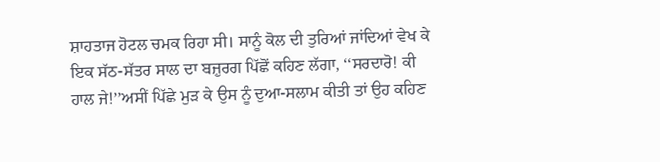ਸ਼ਾਹਤਾਜ ਹੋਟਲ ਚਮਕ ਰਿਹਾ ਸੀ। ਸਾਨੂੰ ਕੋਲ ਦੀ ਤੁਰਿਆਂ ਜਾਂਦਿਆਂ ਵੇਖ ਕੇ ਇਕ ਸੱਠ-ਸੱਤਰ ਸਾਲ ਦਾ ਬਜ਼ੁਰਗ ਪਿੱਛੋਂ ਕਹਿਣ ਲੱਗਾ, ‘‘ਸਰਦਾਰੋ! ਕੀ ਹਾਲ ਜੇ!’’ਅਸੀਂ ਪਿੱਛੇ ਮੁੜ ਕੇ ਉਸ ਨੂੰ ਦੁਆ-ਸਲਾਮ ਕੀਤੀ ਤਾਂ ਉਹ ਕਹਿਣ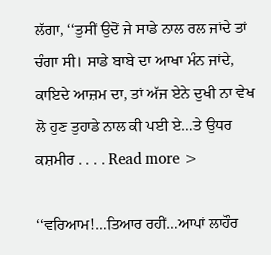ਲੱਗਾ, ‘‘ਤੁਸੀਂ ਉਦੋਂ ਜੇ ਸਾਡੇ ਨਾਲ ਰਲ ਜਾਂਦੇ ਤਾਂ ਚੰਗਾ ਸੀ। ਸਾਡੇ ਬਾਬੇ ਦਾ ਆਖਾ ਮੰਨ ਜਾਂਦੇ, ਕਾਇਦੇ ਆਜ਼ਮ ਦਾ, ਤਾਂ ਅੱਜ ਏਨੇ ਦੁਖੀ ਨਾ ਵੇਖ ਲੋ ਹੁਣ ਤੁਹਾਡੇ ਨਾਲ ਕੀ ਪਈ ਏ…ਤੇ ਉਧਰ ਕਸ਼ਮੀਰ . . . . Read more >

‘‘ਵਰਿਆਮ!…ਤਿਆਰ ਰਹੀਂ…ਆਪਾਂ ਲਾਹੌਰ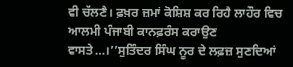ਵੀ ਚੱਲਣੈ। ਫ਼ਖ਼ਰ ਜ਼ਮਾਂ ਕੋਸ਼ਿਸ਼ ਕਰ ਰਿਹੈ ਲਾਹੌਰ ਵਿਚ ਆਲਮੀ ਪੰਜਾਬੀ ਕਾਨਫ਼ਰੰਸ ਕਰਾਉਣ ਵਾਸਤੇ…।’’ਸੁਤਿੰਦਰ ਸਿੰਘ ਨੂਰ ਦੇ ਲਫ਼ਜ਼ ਸੁਣਦਿਆਂ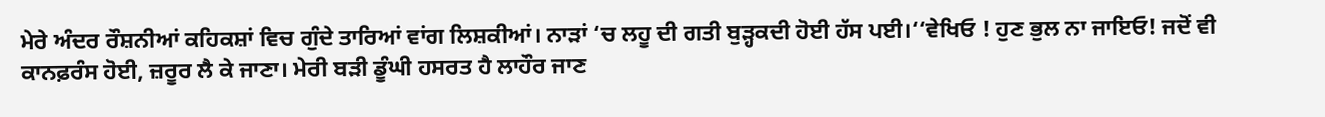ਮੇਰੇ ਅੰਦਰ ਰੌਸ਼ਨੀਆਂ ਕਹਿਕਸ਼ਾਂ ਵਿਚ ਗੁੰਦੇ ਤਾਰਿਆਂ ਵਾਂਗ ਲਿਸ਼ਕੀਆਂ। ਨਾੜਾਂ ‘ਚ ਲਹੂ ਦੀ ਗਤੀ ਬੁੜ੍ਹਕਦੀ ਹੋਈ ਹੱਸ ਪਈ।‘‘ਵੇਖਿਓ ! ਹੁਣ ਭੁਲ ਨਾ ਜਾਇਓ! ਜਦੋਂ ਵੀ ਕਾਨਫ਼ਰੰਸ ਹੋਈ, ਜ਼ਰੂਰ ਲੈ ਕੇ ਜਾਣਾ। ਮੇਰੀ ਬੜੀ ਡੂੰਘੀ ਹਸਰਤ ਹੈ ਲਾਹੌਰ ਜਾਣ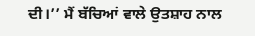ਦੀ।’’ ਮੈਂ ਬੱਚਿਆਂ ਵਾਲੇ ਉਤਸ਼ਾਹ ਨਾਲ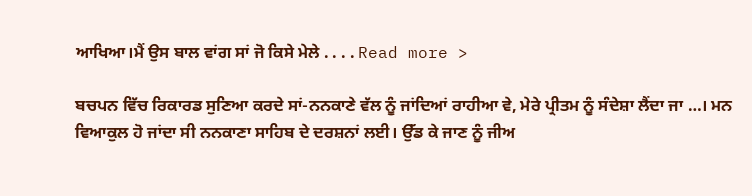ਆਖਿਆ।ਮੈਂ ਉਸ ਬਾਲ ਵਾਂਗ ਸਾਂ ਜੋ ਕਿਸੇ ਮੇਲੇ . . . . Read more >

ਬਚਪਨ ਵਿੱਚ ਰਿਕਾਰਡ ਸੁਣਿਆ ਕਰਦੇ ਸਾਂ-ਨਨਕਾਣੇ ਵੱਲ ਨੂੰ ਜਾਂਦਿਆਂ ਰਾਹੀਆ ਵੇ, ਮੇਰੇ ਪ੍ਰੀਤਮ ਨੂੰ ਸੰਦੇਸ਼ਾ ਲੈਂਦਾ ਜਾ …। ਮਨ ਵਿਆਕੁਲ ਹੋ ਜਾਂਦਾ ਸੀ ਨਨਕਾਣਾ ਸਾਹਿਬ ਦੇ ਦਰਸ਼ਨਾਂ ਲਈ। ਉੱਡ ਕੇ ਜਾਣ ਨੂੰ ਜੀਅ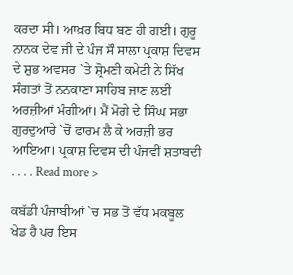ਕਰਦਾ ਸੀ। ਆਖ਼ਰ ਬਿਧ ਬਣ ਹੀ ਗਈ। ਗੁਰੂ ਨਾਨਕ ਦੇਵ ਜੀ ਦੇ ਪੰਜ ਸੌ ਸਾਲਾ ਪ੍ਰਕਾਸ਼ ਦਿਵਸ ਦੇ ਸ਼ੁਭ ਅਵਸਰ `ਤੇ ਸ਼੍ਰੋਮਣੀ ਕਮੇਟੀ ਨੇ ਸਿੱਖ ਸੰਗਤਾਂ ਤੋਂ ਨਨਕਾਣਾ ਸਾਹਿਬ ਜਾਣ ਲਈ ਅਰਜ਼ੀਆਂ ਮੰਗੀਆਂ। ਮੈਂ ਮੋਗੇ ਦੇ ਸਿੰਘ ਸਭਾ ਗੁਰਦੁਆਰੇ `ਚੋਂ ਫਾਰਮ ਲੈ ਕੇ ਅਰਜ਼ੀ ਭਰ ਆਇਆ। ਪ੍ਰਕਾਸ਼ ਦਿਵਸ ਦੀ ਪੰਜਵੀਂ ਸ਼ਤਾਬਦੀ . . . . Read more >

ਕਬੱਡੀ ਪੰਜਾਬੀਆਂ `ਚ ਸਭ ਤੋਂ ਵੱਧ ਮਕਬੂਲ ਖੇਡ ਹੈ ਪਰ ਇਸ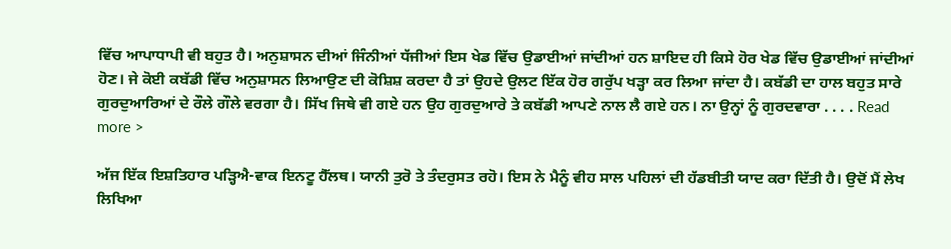ਵਿੱਚ ਆਪਾਧਾਪੀ ਵੀ ਬਹੁਤ ਹੈ। ਅਨੁਸ਼ਾਸਨ ਦੀਆਂ ਜਿੰਨੀਆਂ ਧੱਜੀਆਂ ਇਸ ਖੇਡ ਵਿੱਚ ਉਡਾਈਆਂ ਜਾਂਦੀਆਂ ਹਨ ਸ਼ਾਇਦ ਹੀ ਕਿਸੇ ਹੋਰ ਖੇਡ ਵਿੱਚ ਉਡਾਈਆਂ ਜਾਂਦੀਆਂ ਹੋਣ। ਜੇ ਕੋਈ ਕਬੱਡੀ ਵਿੱਚ ਅਨੁਸ਼ਾਸਨ ਲਿਆਉਣ ਦੀ ਕੋਸ਼ਿਸ਼ ਕਰਦਾ ਹੈ ਤਾਂ ਉਹਦੇ ਉਲਟ ਇੱਕ ਹੋਰ ਗਰੁੱਪ ਖੜ੍ਹਾ ਕਰ ਲਿਆ ਜਾਂਦਾ ਹੈ। ਕਬੱਡੀ ਦਾ ਹਾਲ ਬਹੁਤ ਸਾਰੇ ਗੁਰਦੁਆਰਿਆਂ ਦੇ ਰੌਲੇ ਗੌਲੇ ਵਰਗਾ ਹੈ। ਸਿੱਖ ਜਿਥੇ ਵੀ ਗਏ ਹਨ ਉਹ ਗੁਰਦੁਆਰੇ ਤੇ ਕਬੱਡੀ ਆਪਣੇ ਨਾਲ ਲੈ ਗਏ ਹਨ। ਨਾ ਉਨ੍ਹਾਂ ਨੂੰ ਗੁਰਦਵਾਰਾ . . . . Read more >

ਅੱਜ ਇੱਕ ਇਸ਼ਤਿਹਾਰ ਪੜ੍ਹਿਐ-ਵਾਕ ਇਨਟੂ ਹੈੱਲਥ। ਯਾਨੀ ਤੁਰੋ ਤੇ ਤੰਦਰੁਸਤ ਰਹੋ। ਇਸ ਨੇ ਮੈਨੂੰ ਵੀਹ ਸਾਲ ਪਹਿਲਾਂ ਦੀ ਹੱਡਬੀਤੀ ਯਾਦ ਕਰਾ ਦਿੱਤੀ ਹੈ। ਉਦੋਂ ਮੈਂ ਲੇਖ ਲਿਖਿਆ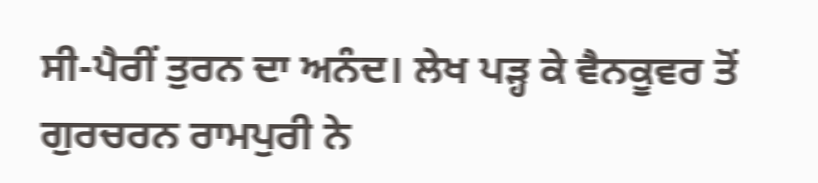ਸੀ-ਪੈਰੀਂ ਤੁਰਨ ਦਾ ਅਨੰਦ। ਲੇਖ ਪੜ੍ਹ ਕੇ ਵੈਨਕੂਵਰ ਤੋਂ ਗੁਰਚਰਨ ਰਾਮਪੁਰੀ ਨੇ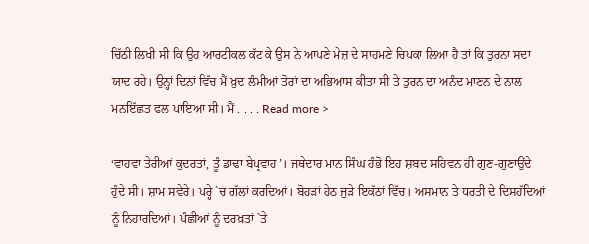ਚਿੱਠੀ ਲਿਖੀ ਸੀ ਕਿ ਉਹ ਆਰਟੀਕਲ ਕੱਟ ਕੇ ਉਸ ਨੇ ਆਪਣੇ ਮੇਜ਼ ਦੇ ਸਾਹਮਣੇ ਚਿਪਕਾ ਲਿਆ ਹੈ ਤਾਂ ਕਿ ਤੁਰਨਾ ਸਦਾ ਯਾਦ ਰਹੇ। ਉਨ੍ਹਾਂ ਦਿਨਾਂ ਵਿੱਚ ਮੈਂ ਖ਼ੁਦ ਲੰਮੀਆਂ ਤੋਰਾਂ ਦਾ ਅਭਿਆਸ ਕੀਤਾ ਸੀ ਤੇ ਤੁਰਨ ਦਾ ਅਨੰਦ ਮਾਣਨ ਦੇ ਨਾਲ ਮਨਇੱਛਤ ਫਲ ਪਾਇਆ ਸੀ। ਮੈਂ . . . . Read more >

‘ਵਾਹਵਾ ਤੇਰੀਆਂ ਕੁਦਰਤਾਂ, ਤੂੰ ਡਾਢਾ ਬੇਪ੍ਰਵਾਹ’। ਜਥੇਦਾਰ ਮਾਨ ਸਿੰਘ ਹੰਭੋ ਇਹ ਸ਼ਬਦ ਸਹਿਵਨ ਹੀ ਗੁਣ-ਗੁਣਾਉਂਦੇ ਹੁੰਦੇ ਸੀ। ਸ਼ਾਮ ਸਵੇਰੇ। ਪਰ੍ਹੇ `ਚ ਗੱਲਾਂ ਕਰਦਿਆਂ। ਬੋਹੜਾਂ ਹੇਠ ਜੁੜੇ ਇਕੱਠਾਂ ਵਿੱਚ। ਅਸਮਾਨ ਤੇ ਧਰਤੀ ਦੇ ਦਿਸਹੱਦਿਆਂ ਨੂੰ ਨਿਹਾਰਦਿਆਂ। ਪੰਛੀਆਂ ਨੂੰ ਦਰਖ਼ਤਾਂ `ਤੇ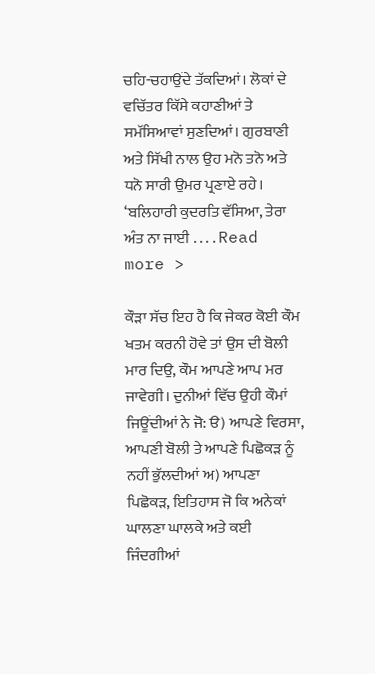ਚਹਿ-ਚਹਾਉਂਦੇ ਤੱਕਦਿਆਂ। ਲੋਕਾਂ ਦੇ ਵਚਿੱਤਰ ਕਿੱਸੇ ਕਹਾਣੀਆਂ ਤੇ ਸਮੱਸਿਆਵਾਂ ਸੁਣਦਿਆਂ। ਗੁਰਬਾਣੀ ਅਤੇ ਸਿੱਖੀ ਨਾਲ ਉਹ ਮਨੋ ਤਨੋ ਅਤੇ ਧਨੋ ਸਾਰੀ ਉਮਰ ਪ੍ਰਣਾਏ ਰਹੇ। ‘ਬਲਿਹਾਰੀ ਕੁਦਰਤਿ ਵੱਸਿਆ, ਤੇਰਾ ਅੰਤ ਨਾ ਜਾਈ . . . . Read more >

ਕੌੜਾ ਸੱਚ ਇਹ ਹੈ ਕਿ ਜੇਕਰ ਕੋਈ ਕੌਮ ਖਤਮ ਕਰਨੀ ਹੋਵੇ ਤਾਂ ਉਸ ਦੀ ਬੋਲੀ ਮਾਰ ਦਿਉ, ਕੌਮ ਆਪਣੇ ਆਪ ਮਰ ਜਾਵੇਗੀ। ਦੁਨੀਆਂ ਵਿੱਚ ਉਹੀ ਕੌਮਾਂ ਜਿਊਂਦੀਆਂ ਨੇ ਜੋ: ੳ) ਆਪਣੇ ਵਿਰਸਾ, ਆਪਣੀ ਬੋਲੀ ਤੇ ਆਪਣੇ ਪਿਛੋਕੜ ਨੂੰ ਨਹੀਂ ਭੁੱਲਦੀਆਂ ਅ) ਆਪਣਾ ਪਿਛੋਕੜ, ਇਤਿਹਾਸ ਜੋ ਕਿ ਅਨੇਕਾਂ ਘਾਲਣਾ ਘਾਲਕੇ ਅਤੇ ਕਈ ਜਿੰਦਗੀਆਂ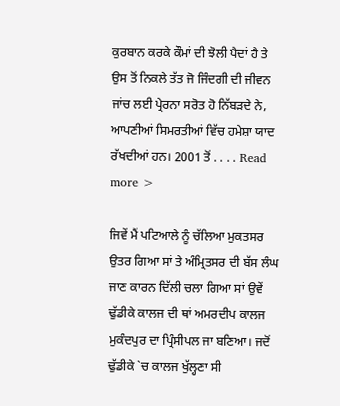ਕੁਰਬਾਨ ਕਰਕੇ ਕੌਮਾਂ ਦੀ ਝੋਲੀ ਪੈਦਾਂ ਹੈ ਤੇ ਉਸ ਤੋਂ ਨਿਕਲੇ ਤੱਤ ਜੋ ਜਿੰਦਗੀ ਦੀ ਜੀਵਨ ਜਾਂਚ ਲਈ ਪ੍ਰੇਰਨਾ ਸਰੋਤ ਹੋ ਨਿੱਬੜਦੇ ਨੇ, ਆਪਣੀਆਂ ਸਿਮਰਤੀਆਂ ਵਿੱਚ ਹਮੇਸ਼ਾ ਯਾਦ ਰੱਖਦੀਆਂ ਹਨ। 2001 ਤੋਂ . . . . Read more >

ਜਿਵੇਂ ਮੈਂ ਪਟਿਆਲੇ ਨੂੰ ਚੱਲਿਆ ਮੁਕਤਸਰ ਉਤਰ ਗਿਆ ਸਾਂ ਤੇ ਅੰਮ੍ਰਿਤਸਰ ਦੀ ਬੱਸ ਲੰਘ ਜਾਣ ਕਾਰਨ ਦਿੱਲੀ ਚਲਾ ਗਿਆ ਸਾਂ ਉਵੇਂ ਢੁੱਡੀਕੇ ਕਾਲਜ ਦੀ ਥਾਂ ਅਮਰਦੀਪ ਕਾਲਜ ਮੁਕੰਦਪੁਰ ਦਾ ਪ੍ਰਿੰਸੀਪਲ ਜਾ ਬਣਿਆ। ਜਦੋਂ ਢੁੱਡੀਕੇ `ਚ ਕਾਲਜ ਖੁੱਲ੍ਹਣਾ ਸੀ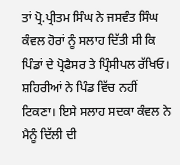ਤਾਂ ਪ੍ਰੋ.ਪ੍ਰੀਤਮ ਸਿੰਘ ਨੇ ਜਸਵੰਤ ਸਿੰਘ ਕੰਵਲ ਹੋਰਾਂ ਨੂੰ ਸਲਾਹ ਦਿੱਤੀ ਸੀ ਕਿ ਪਿੰਡਾਂ ਦੇ ਪ੍ਰੋਫੈਸਰ ਤੇ ਪ੍ਰਿੰਸੀਪਲ ਰੱਖਿਓ। ਸ਼ਹਿਰੀਆਂ ਨੇ ਪਿੰਡ ਵਿੱਚ ਨਹੀਂ ਟਿਕਣਾ। ਇਸੇ ਸਲਾਹ ਸਦਕਾ ਕੰਵਲ ਨੇ ਮੈਨੂੰ ਦਿੱਲੀ ਦੀ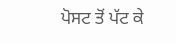ਪੋਸਟ ਤੋਂ ਪੱਟ ਕੇ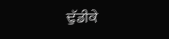ਢੁੱਡੀਕੇ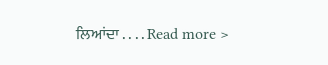ਲਿਆਂਦਾ . . . . Read more >